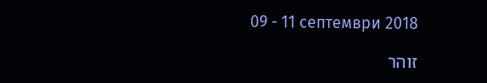09 - 11 септември 2018

זוהר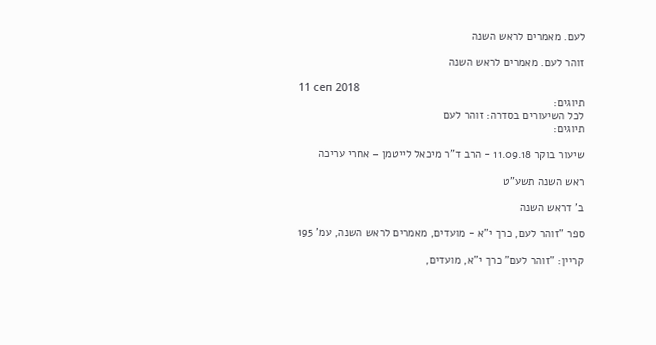לעם. מאמרים לראש השנה

זוהר לעם. מאמרים לראש השנה

11 сеп 2018
תיוגים:
לכל השיעורים בסדרה: זוהר לעם
תיוגים:

שיעור בוקר 11.09.18 - הרב ד"ר מיכאל לייטמן – אחרי עריכה

ראש השנה תשע"ט

ב' דראש השנה

ספר "זוהר לעם, כרך י"א - מועדים, מאמרים לראש השנה, עמ' 195

קריין: "זוהר לעם" כרך י"א, מועדים,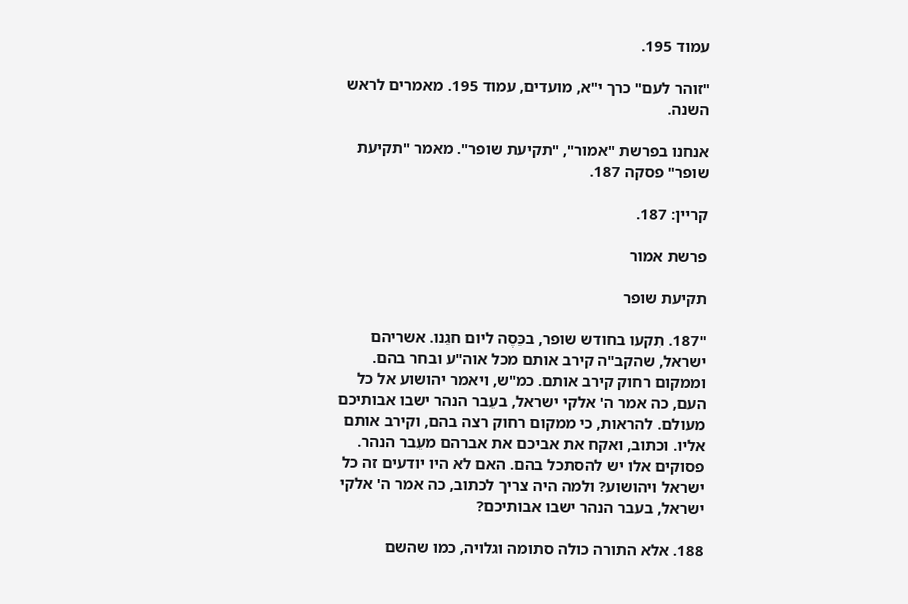עמוד 195.

"זוהר לעם" כרך י"א, מועדים, עמוד 195. מאמרים לראש השנה.

אנחנו בפרשת "אמור", "תקיעת שופר". מאמר "תקיעת שופר" פסקה 187.

קריין: 187.

פרשת אמור

תקיעת שופר

"187. תִקעו בחודש שופר, בכֵּסֶה ליום חגֵנו. אשריהם ישראל, שהקב"ה קירב אותם מכל אוה"ע ובחר בהם. וממקום רחוק קירב אותם. כמ"ש, ויאמר יהושוע אל כל העם, כה אמר ה' אלקי ישראל, בעֵבר הנהר ישבו אבותיכם מעולם. להראות, כי ממקום רחוק רצה בהם, וקירב אותם אליו. וכתוב, ואקח את אביכם את אברהם מעֵבר הנהר. פסוקים אלו יש להסתכל בהם. האם לא היו יודעים זה כל ישראל ויהושוע? ולמה היה צריך לכתוב, כה אמר ה' אלקי ישראל, בעבר הנהר ישבו אבותיכם?

188. אלא התורה כולה סתומה וגלויה, כמו שהשם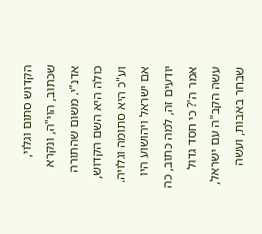הקדוש סתום וגלוי, שכתוב, הוי"ה, ונקרא אדנ"י. משום שהתורה כולה היא השם הקדוש, וע"כ היא סתומה וגלויה. אם ישראל ויהושוע היו יודעים זה, למה כתוב, כה אמר ה'? כי חסד גדול עשה הקב"ה עם ישראל, שבחר באבות, ועשה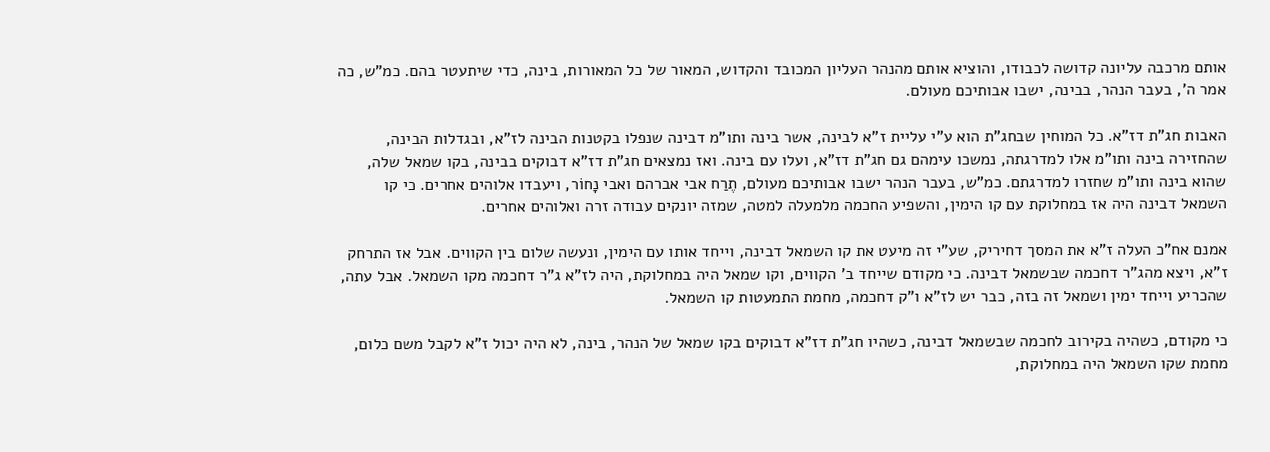אותם מרכבה עליונה קדושה לכבודו, והוציא אותם מהנהר העליון המכובד והקדוש, המאור של כל המאורות, בינה, כדי שיתעטר בהם. כמ"ש, כה אמר ה', בעבר הנהר, בבינה, ישבו אבותיכם מעולם.

האבות חג"ת דז"א. כל המוחין שבחג"ת הוא ע"י עליית ז"א לבינה, אשר בינה ותו"מ דבינה שנפלו בקטנות הבינה לז"א, ובגדלות הבינה, שהחזירה בינה ותו"מ אלו למדרגתה, נמשכו עימהם גם חג"ת דז"א, ועלו עם בינה. ואז נמצאים חג"ת דז"א דבוקים בבינה, בקו שמאל שלה, שהוא בינה ותו"מ שחזרו למדרגתם. כמ"ש, בעבר הנהר ישבו אבותיכם מעולם, תֶרַח אבי אברהם ואבי נָחוֹר, ויעבדו אלוהים אחרים. כי קו השמאל דבינה היה אז במחלוקת עם קו הימין, והשפיע החכמה מלמעלה למטה, שמזה יונקים עבודה זרה ואלוהים אחרים.

אמנם אח"כ העלה ז"א את המסך דחיריק, שע"י זה מיעט את קו השמאל דבינה, וייחד אותו עם הימין, ונעשה שלום בין הקווים. אבל אז התרחק ז"א, ויצא מהג"ר דחכמה שבשמאל דבינה. כי מקודם שייחד ב' הקווים, וקו שמאל היה במחלוקת, היה לז"א ג"ר דחכמה מקו השמאל. אבל עתה, שהכריע וייחד ימין ושמאל זה בזה, כבר יש לז"א ו"ק דחכמה, מחמת התמעטות קו השמאל.

כי מקודם, כשהיה בקירוב לחכמה שבשמאל דבינה, כשהיו חג"ת דז"א דבוקים בקו שמאל של הנהר, בינה, לא היה יכול ז"א לקבל משם כלום, מחמת שקו השמאל היה במחלוקת,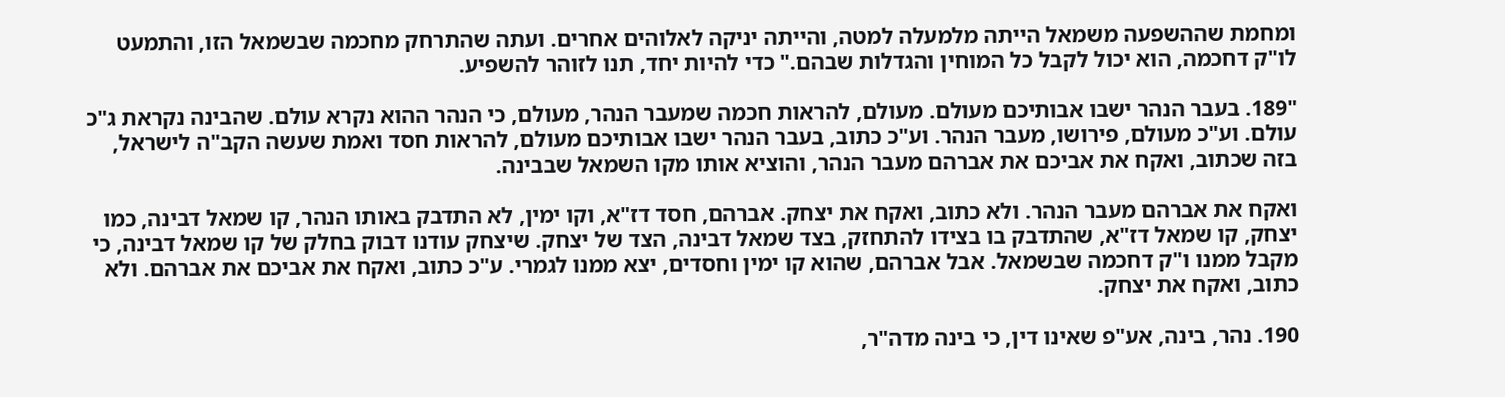ומחמת שההשפעה משמאל הייתה מלמעלה למטה, והייתה יניקה לאלוהים אחרים. ועתה שהתרחק מחכמה שבשמאל הזו, והתמעט לו"ק דחכמה, הוא יכול לקבל כל המוחין והגדלות שבהם." כדי להיות יחד, תנו לזוהר להשפיע.

"189. בעבר הנהר ישבו אבותיכם מעולם. מעולם, להראות חכמה שמעבר הנהר, מעולם, כי הנהר ההוא נקרא עולם. שהבינה נקראת ג"כ עולם. וע"כ מעולם, פירושו, מעבר הנהר. וע"כ כתוב, בעבר הנהר ישבו אבותיכם מעולם, להראות חסד ואמת שעשה הקב"ה לישראל, בזה שכתוב, ואקח את אביכם את אברהם מעבר הנהר, והוציא אותו מקו השמאל שבבינה.

ואקח את אברהם מעבר הנהר. ולא כתוב, ואקח את יצחק. אברהם, חסד דז"א, וקו ימין, לא התדבק באותו הנהר, קו שמאל דבינה, כמו יצחק, קו שמאל דז"א, שהתדבק בו בצידו להתחזק, בצד שמאל דבינה, הצד של יצחק. שיצחק עודנו דבוק בחלק של קו שמאל דבינה, כי מקבל ממנו ו"ק דחכמה שבשמאל. אבל אברהם, שהוא קו ימין וחסדים, יצא ממנו לגמרי. ע"כ כתוב, ואקח את אביכם את אברהם. ולא כתוב, ואקח את יצחק.

190. נהר, בינה, אע"פ שאינו דין, כי בינה מדה"ר,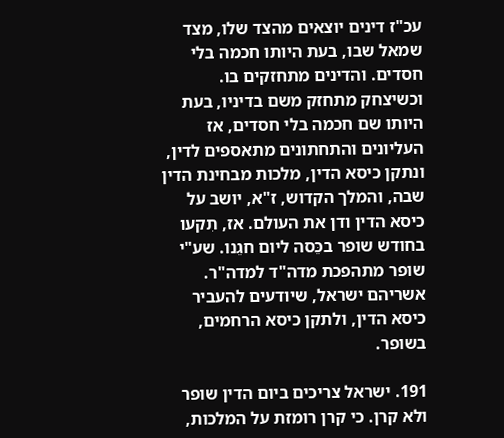עכ"ז דינים יוצאים מהצד שלו, מצד שמאל שבו, בעת היותו חכמה בלי חסדים. והדינים מתחזקים בו. וכשיצחק מתחזק משם בדיניו, בעת היותו שם חכמה בלי חסדים, אז העליונים והתחתונים מתאספים לדין, ונתקן כיסא הדין, מלכות מבחינת הדין שבה, והמלך הקדוש, ז"א, יושב על כיסא הדין ודן את העולם. אז, תִקעו בחודש שופר בכֵּסה ליום חגֵנו. שע"י שופר מתהפכת מדה"ד למדה"ר. אשריהם ישראל, שיודעים להעביר כיסא הדין, ולתקן כיסא הרחמים, בשופר.

191. ישראל צריכים ביום הדין שופר ולא קרן. כי קרן רומזת על המלכות,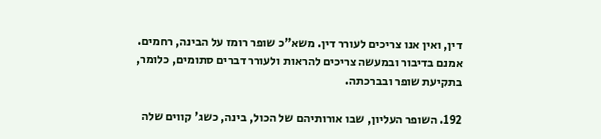דין, ואין אנו צריכים לעורר דין. משא"כ שופר רומז על הבינה, רחמים. אמנם בדיבור ובמעשה צריכים להראות ולעורר דברים סתומים, כלומר, בתקיעת שופר ובברכתה.

192. השופר העליון, שבו אורותיהם של הכול, בינה, כשג' קווים שלה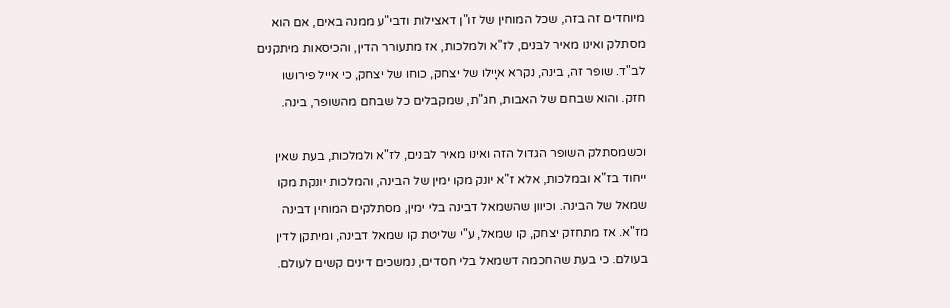מיוחדים זה בזה, שכל המוחין של זו"ן דאצילות ודבי"ע ממנה באים, אם הוא מסתלק ואינו מאיר לבּנים, לז"א ולמלכות, אז מתעורר הדין, והכיסאות מיתקנים לב"ד. שופר זה, בינה, נקרא איָילו של יצחק, כוחו של יצחק, כי אייל פירושו חזק. והוא שבחם של האבות, חג"ת, שמקבלים כל שבחם מהשופר, בינה.

וכשמסתלק השופר הגדול הזה ואינו מאיר לבּנים, לז"א ולמלכות, בעת שאין ייחוד בז"א ובמלכות, אלא ז"א יונק מקו ימין של הבינה, והמלכות יונקת מקו שמאל של הבינה. וכיוון שהשמאל דבינה בלי ימין, מסתלקים המוחין דבינה מז"א. אז מתחזק יצחק, קו שמאל, ע"י שליטת קו שמאל דבינה, ומיתקן לדין בעולם. כי בעת שהחכמה דשמאל בלי חסדים, נמשכים דינים קשים לעולם.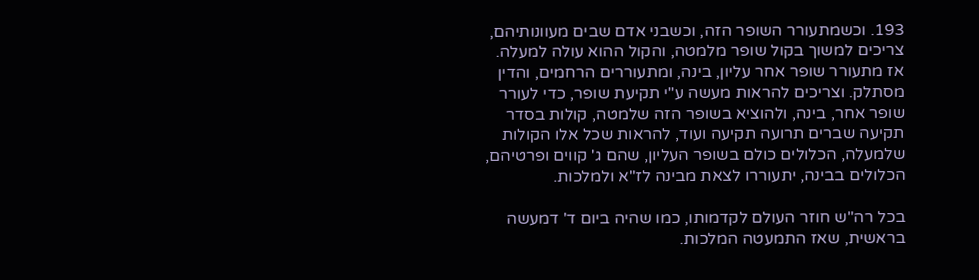193. וכשמתעורר השופר הזה, וכשבני אדם שבים מעוונותיהם, צריכים למשוך בקול שופר מלמטה, והקול ההוא עולה למעלה. אז מתעורר שופר אחר עליון, בינה, ומתעוררים הרחמים, והדין מסתלק. וצריכים להראות מעשה ע"י תקיעת שופר, כדי לעורר שופר אחר, בינה, ולהוציא בשופר הזה שלמטה, קולות בסדר תקיעה שברים תרועה תקיעה ועוד, להראות שכל אלו הקולות שלמעלה, הכלולים כולם בשופר העליון, שהם ג' קווים ופרטיהם, הכלולים בבינה, יתעוררו לצאת מבינה לז"א ולמלכות.

בכל רה"ש חוזר העולם לקדמותו, כמו שהיה ביום ד' דמעשה בראשית, שאז התמעטה המלכות.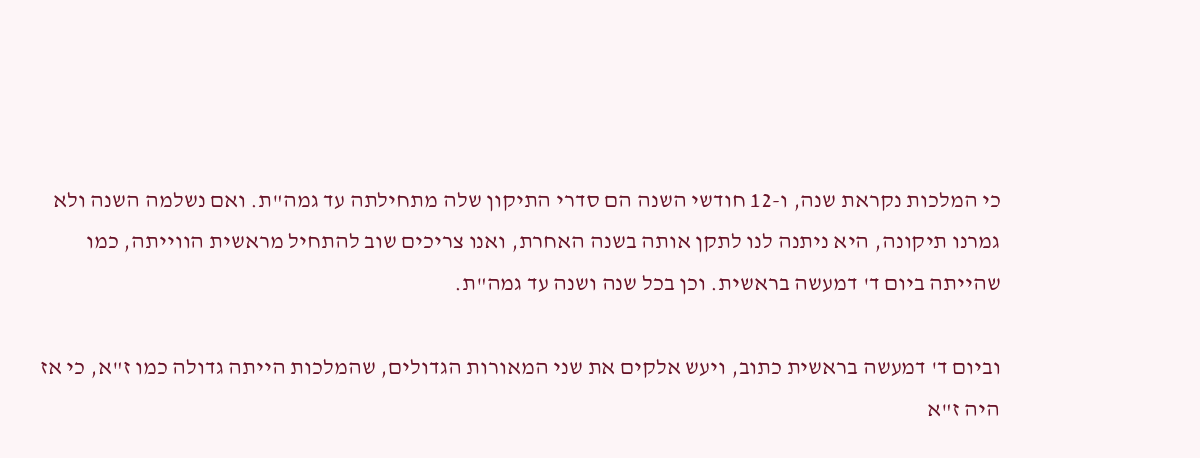כי המלכות נקראת שנה, ו-12 חודשי השנה הם סדרי התיקון שלה מתחילתה עד גמה"ת. ואם נשלמה השנה ולא גמרנו תיקונה, היא ניתנה לנו לתקן אותה בשנה האחרת, ואנו צריכים שוב להתחיל מראשית הווייתה, כמו שהייתה ביום ד' דמעשה בראשית. וכן בכל שנה ושנה עד גמה"ת.

וביום ד' דמעשה בראשית כתוב, ויעש אלקים את שני המאורות הגדולים, שהמלכות הייתה גדולה כמו ז"א, כי אז היה ז"א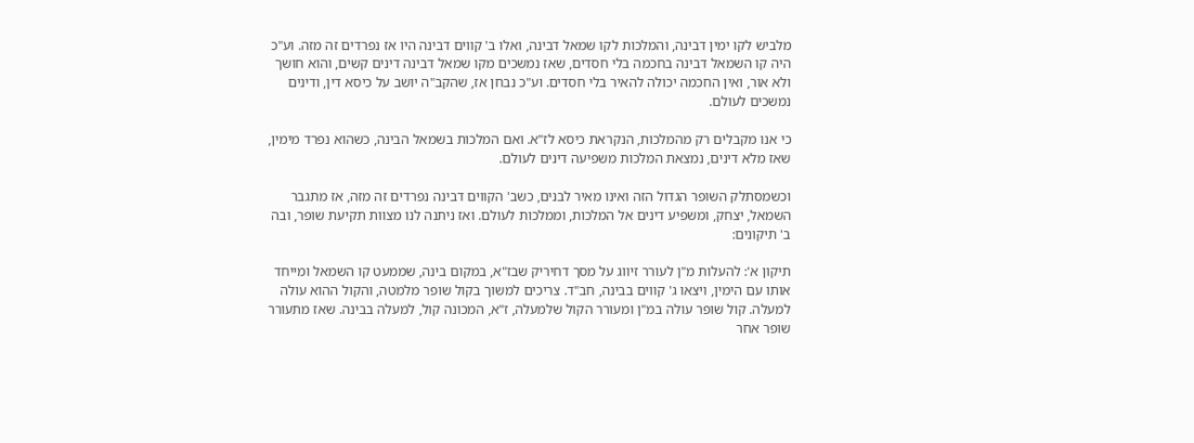מלביש לקו ימין דבינה, והמלכות לקו שמאל דבינה, ואלו ב' קווים דבינה היו אז נפרדים זה מזה. וע"כ היה קו השמאל דבינה בחכמה בלי חסדים, שאז נמשכים מקו שמאל דבינה דינים קשים, והוא חושך ולא אור, ואין החכמה יכולה להאיר בלי חסדים. וע"כ נבחן אז, שהקב"ה יושב על כיסא דין, ודינים נמשכים לעולם.

כי אנו מקבלים רק מהמלכות, הנקראת כיסא לז"א. ואם המלכות בשמאל הבינה, כשהוא נפרד מימין, שאז מלא דינים, נמצאת המלכות משפיעה דינים לעולם.

וכשמסתלק השופר הגדול הזה ואינו מאיר לבנים, כשב' הקווים דבינה נפרדים זה מזה, אז מתגבר השמאל, יצחק, ומשפיע דינים אל המלכות, וממלכות לעולם. ואז ניתנה לנו מצוות תקיעת שופר, ובה ב' תיקונים:

תיקון א': להעלות מ"ן לעורר זיווג על מסך דחיריק שבז"א, במקום בינה, שממעט קו השמאל ומייחד אותו עם הימין, ויצאו ג' קווים בבינה, חב"ד. צריכים למשוך בקול שופר מלמטה, והקול ההוא עולה למעלה. קול שופר עולה במ"ן ומעורר הקול שלמעלה, ז"א, המכונה קול, למעלה בבינה. שאז מתעורר שופר אחר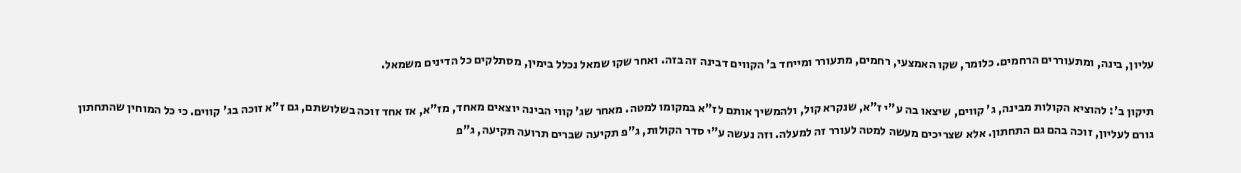עליון, בינה, ומתעוררים הרחמים. כלומר, שקו האמצעי, רחמים, מתעורר ומייחד ב' הקווים דבינה זה בזה. ואחר שקו שמאל נכלל בימין, מסתלקים כל הדינים משמאל.

תיקון ב': להוציא הקולות מבינה, ג' קווים, שיצאו בה ע"י ז"א, שנקרא קול, ולהמשיך אותם לז"א במקומו למטה. מאחר שג' קווי הבינה יוצאים מאחד, מז"א, אז אחד זוכה בשלושתם, גם ז"א זוכה בג' קווים. כי כל המוחין שהתחתון גורם לעליון, זוכה בהם גם התחתון. אלא שצריכים מעשה למטה לעורר זה למעלה. וזה נעשה ע"י סדר הקולות, ג"פ תקיעה שברים תרועה תקיעה, ג"פ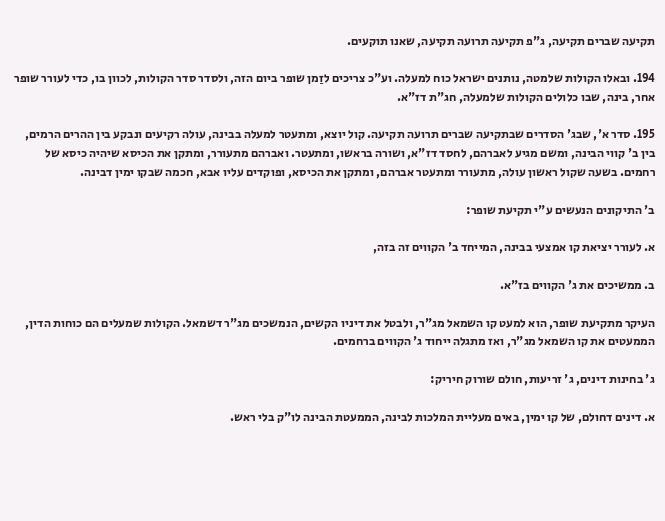תקיעה שברים תקיעה, ג"פ תקיעה תרועה תקיעה, שאנו תוקעים.

194. ובאלו הקולות שלמטה, נותנים ישראל כוח למעלה. וע"כ צריכים לזַמן שופר ביום הזה, ולסדר סדר הקולות, לכוון בו, כדי לעורר שופר אחר, בינה, שבו כלולים הקולות שלמעלה, חג"ת דז"א.

195. סדר א', שבג' הסדרים שבתקיעה שברים תרועה תקיעה. קול יוצא, ומתעטר למעלה בבינה, עולה רקיעים ונבקע בין ההרים הרמים, בין ב' קווי הבינה, ומשם מגיע לאברהם, לחסד דז"א, ושורה בראשו, ומתעטר. ואברהם מתעורר, ומתקן את הכיסא שיהיה כיסא של רחמים. בשעה שקול ראשון עולה, מתעורר ומתעטר אברהם, ומתקן את הכיסא, ופוקדים עליו אבא, חכמה שבקו ימין דבינה.

ב' התיקונים הנעשים ע"י תקיעת שופר:

א. לעורר יציאת קו אמצעי בבינה, המייחד ב' הקווים זה בזה,

ב. ממשיכים את ג' הקווים בז"א.

העיקר מתקיעת שופר, הוא למעט קו השמאל מג"ר, ולבטל את דיניו הקשים, הנמשכים מג"ר דשמאל. הקולות שמעלים הם כוחות הדין, הממעטים את קו השמאל מג"ר, ואז מתגלה ייחוד ג' הקווים ברחמים.

ג' בחינות דינים, ג' זריעות, חולם שורוק חיריק:

א. דינים דחולם, של קו ימין, באים מעליית המלכות לבינה, הממעטת הבינה לו"ק בלי ראש.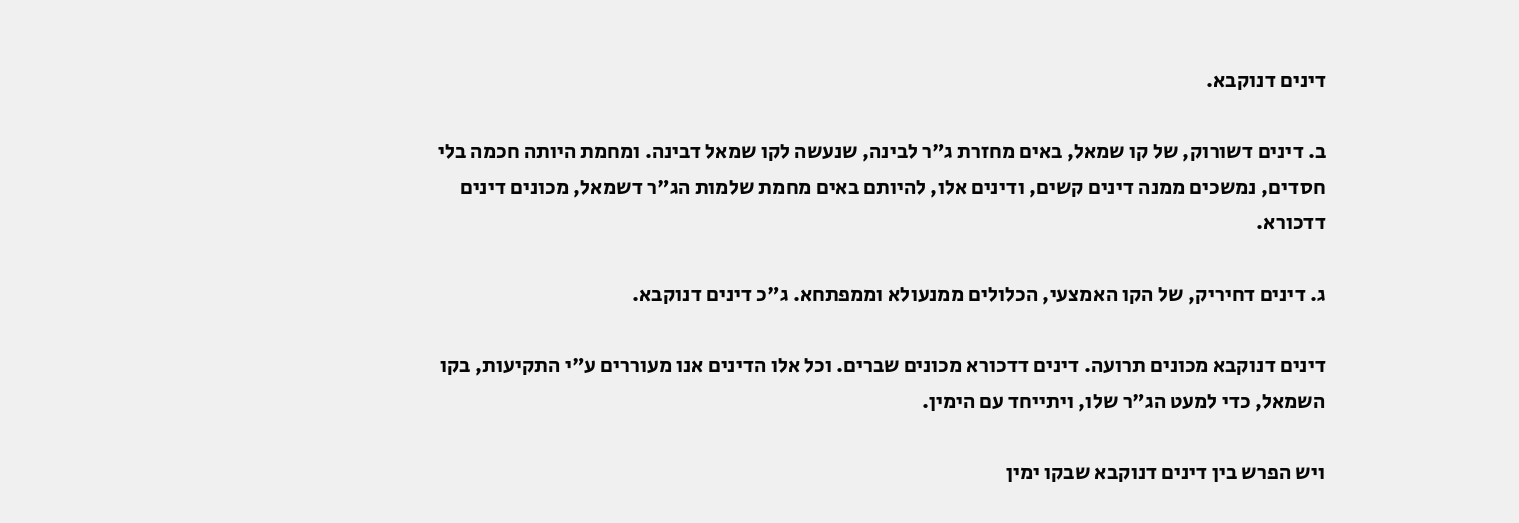דינים דנוקבא.

ב. דינים דשורוק, של קו שמאל, באים מחזרת ג"ר לבינה, שנעשה לקו שמאל דבינה. ומחמת היותה חכמה בלי חסדים, נמשכים ממנה דינים קשים, ודינים אלו, להיותם באים מחמת שלמות הג"ר דשמאל, מכונים דינים דדכורא.

ג. דינים דחיריק, של הקו האמצעי, הכלולים ממנעולא וממפתחא. ג"כ דינים דנוקבא.

דינים דנוקבא מכונים תרועה. דינים דדכורא מכונים שברים. וכל אלו הדינים אנו מעוררים ע"י התקיעות, בקו השמאל, כדי למעט הג"ר שלו, ויתייחד עם הימין.

ויש הפרש בין דינים דנוקבא שבקו ימין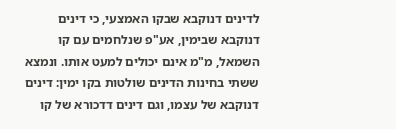לדינים דנוקבא שבקו האמצעי, כי דינים דנוקבא שבימין, אע"פ שנלחמים עם קו השמאל, מ"מ אינם יכולים למעט אותו. ונמצא ששתי בחינות הדינים שולטות בקו ימין: דינים דנוקבא של עצמו, וגם דינים דדכורא של קו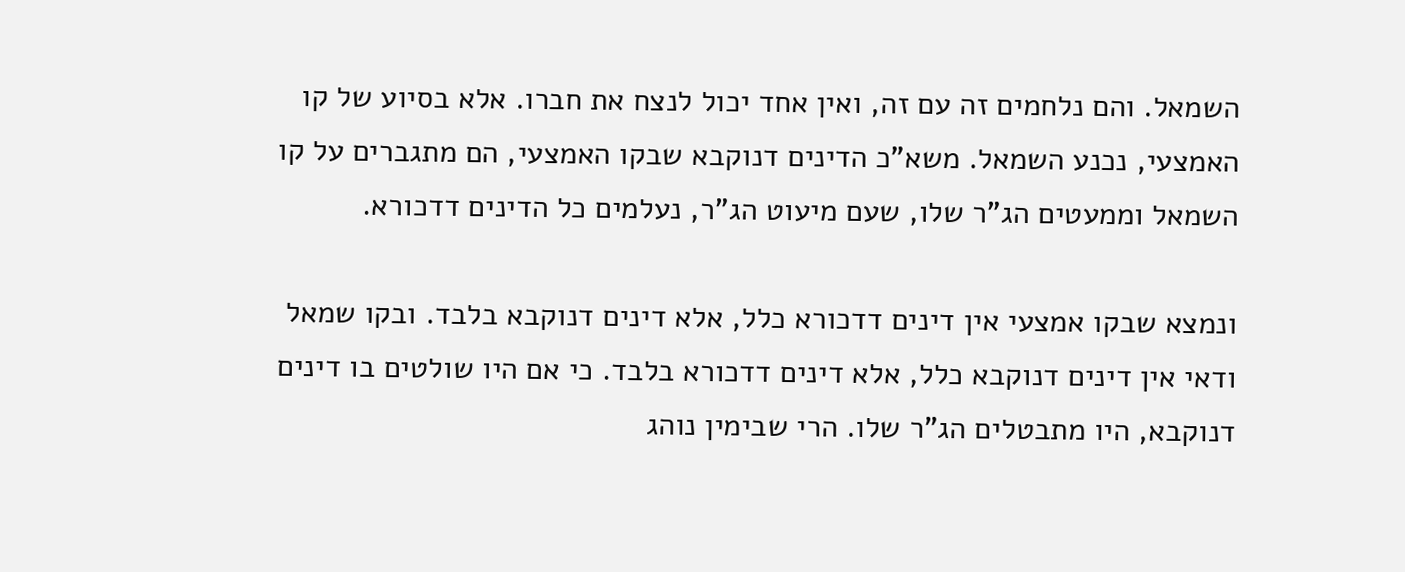השמאל. והם נלחמים זה עם זה, ואין אחד יכול לנצח את חברו. אלא בסיוע של קו האמצעי, נכנע השמאל. משא"כ הדינים דנוקבא שבקו האמצעי, הם מתגברים על קו השמאל וממעטים הג"ר שלו, שעם מיעוט הג"ר, נעלמים כל הדינים דדכורא.

ונמצא שבקו אמצעי אין דינים דדכורא כלל, אלא דינים דנוקבא בלבד. ובקו שמאל ודאי אין דינים דנוקבא כלל, אלא דינים דדכורא בלבד. כי אם היו שולטים בו דינים דנוקבא, היו מתבטלים הג"ר שלו. הרי שבימין נוהג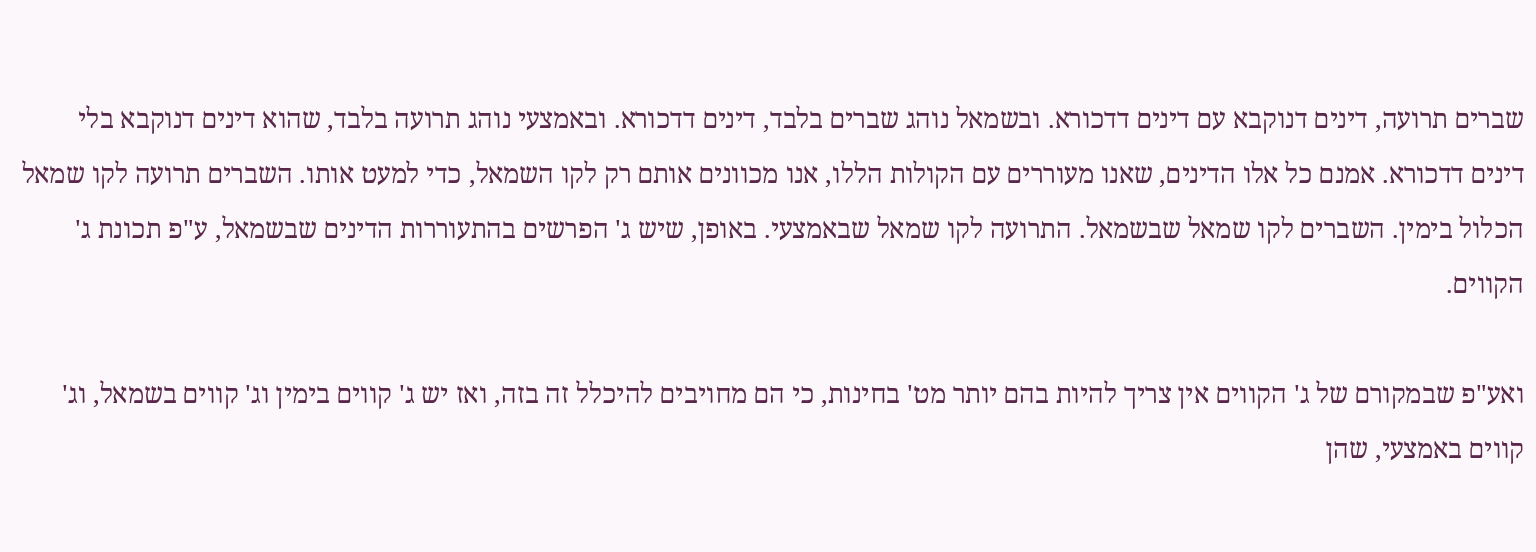שברים תרועה, דינים דנוקבא עם דינים דדכורא. ובשמאל נוהג שברים בלבד, דינים דדכורא. ובאמצעי נוהג תרועה בלבד, שהוא דינים דנוקבא בלי דינים דדכורא. אמנם כל אלו הדינים, שאנו מעוררים עם הקולות הללו, אנו מכוונים אותם רק לקו השמאל, כדי למעט אותו. השברים תרועה לקו שמאל הכלול בימין. השברים לקו שמאל שבשמאל. התרועה לקו שמאל שבאמצעי. באופן, שיש ג' הפרשים בהתעוררות הדינים שבשמאל, ע"פ תכונת ג' הקווים.

ואע"פ שבמקורם של ג' הקווים אין צריך להיות בהם יותר מט' בחינות, כי הם מחויבים להיכלל זה בזה, ואז יש ג' קווים בימין וג' קווים בשמאל, וג' קווים באמצעי, שהן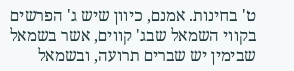ט' בחינות. אמנם, כיוון שיש ג' הפרשים בקווי השמאל שבג' קווים, אשר בשמאל שבימין יש שברים תרועה, ובשמאל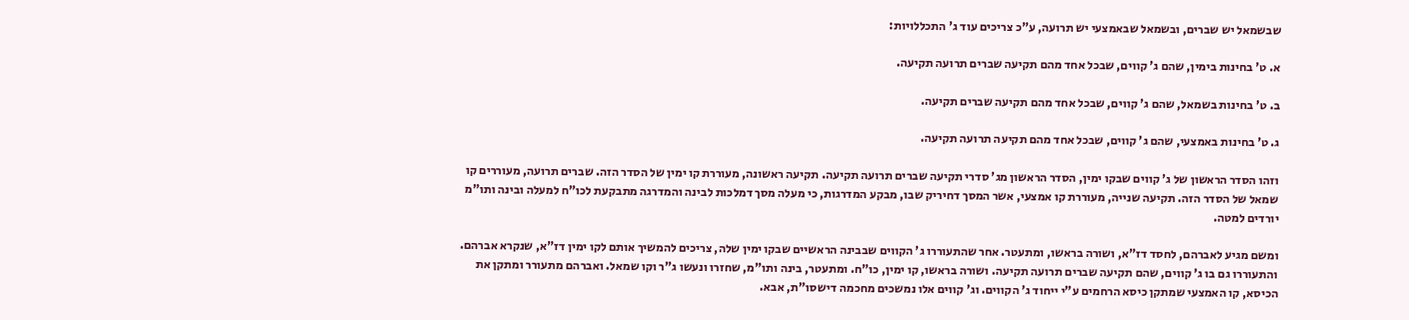שבשמאל יש שברים, ובשמאל שבאמצעי יש תרועה, ע"כ צריכים עוד ג' התכללויות:

א. ט' בחינות בימין, שהם ג' קווים, שבכל אחד מהם תקיעה שברים תרועה תקיעה.

ב. ט' בחינות בשמאל, שהם ג' קווים, שבכל אחד מהם תקיעה שברים תקיעה.

ג. ט' בחינות באמצעי, שהם ג' קווים, שבכל אחד מהם תקיעה תרועה תקיעה.

וזהו הסדר הראשון של ג' קווים שבקו ימין, הסדר הראשון מג' סדרי תקיעה שברים תרועה תקיעה. תקיעה ראשונה, מעוררת קו ימין של הסדר הזה. שברים תרועה, מעוררים קו שמאל של הסדר הזה. תקיעה שנייה, מעוררת קו אמצעי, אשר המסך דחיריק שבו, מבקע המדרגות, כי מעלה מסך דמלכות לבינה והמדרגה מתבקעת לכו"ח למעלה ובינה ותו"מ יורדים למטה.

ומשם מגיע לאברהם, לחסד דז"א, ושורה בראשו, ומתעטר. אחר שהתעוררו ג' הקווים שבבינה הראשיים שבקו ימין שלה, צריכים להמשיך אותם לקו ימין דז"א, שנקרא אברהם. והתעוררו גם בו ג' קווים, שהם תקיעה שברים תרועה תקיעה. ושורה בראשו, קו ימין, כו"ח. ומתעטר, בינה ותו"מ, שחזרו ונעשו ג"ר וקו שמאל. ואברהם מתעורר ומתקן את הכיסא, קו האמצעי שמתקן כיסא הרחמים ע"י ייחוד ג' הקווים. וג' קווים אלו נמשכים מחכמה דישסו"ת, אבא.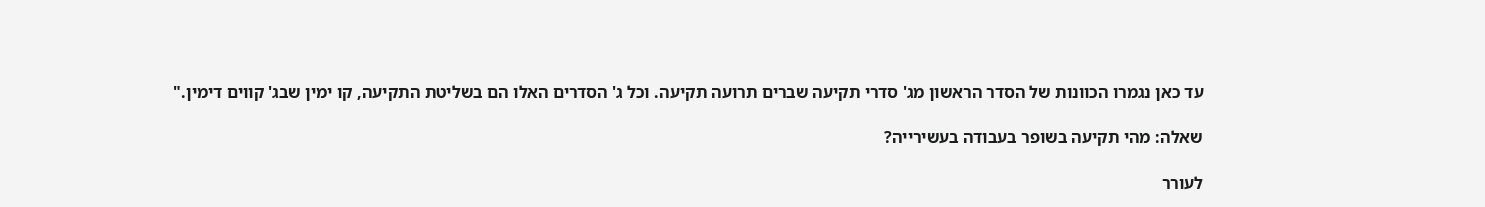עד כאן נגמרו הכוונות של הסדר הראשון מג' סדרי תקיעה שברים תרועה תקיעה. וכל ג' הסדרים האלו הם בשליטת התקיעה, קו ימין שבג' קווים דימין."

שאלה: מהי תקיעה בשופר בעבודה בעשירייה?

לעורר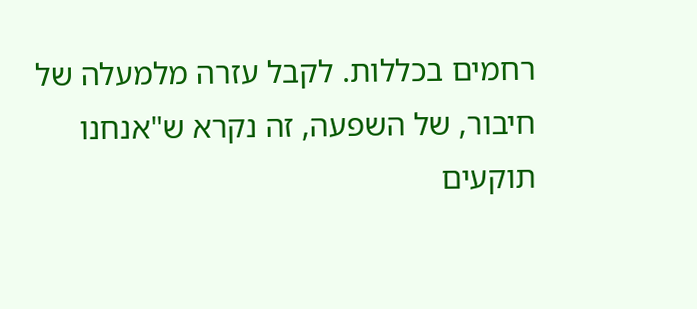רחמים בכללות. לקבל עזרה מלמעלה של חיבור, של השפעה, זה נקרא ש"אנחנו תוקעים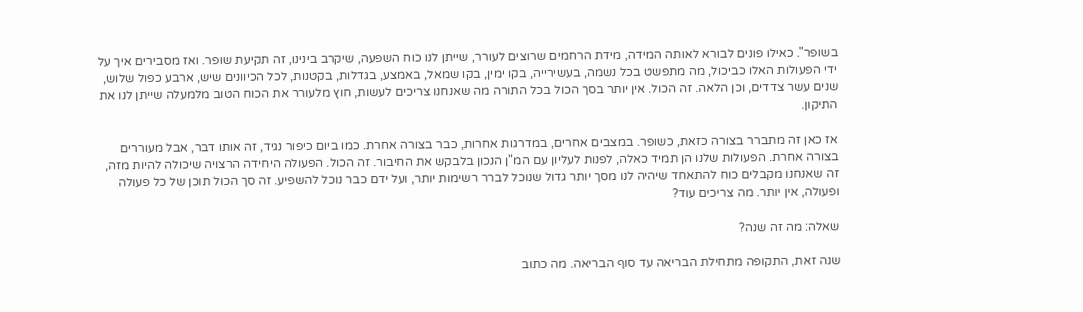בשופר". כאילו פונים לבורא לאותה המידה, מידת הרחמים שרוצים לעורר, שייתן לנו כוח השפעה, שיקרב בינינו, זה תקיעת שופר. ואז מסבירים איך על ידי הפעולות האלו כביכול, מה מתפשט בכל נשמה, בעשירייה, בקו ימין, בקו שמאל, באמצע, בגדלות, בקטנות, לכל הכיוונים שיש, ארבע כפול שלוש, שנים עשר צדדים, וכן הלאה. זה הכול. אין יותר בסך הכול בכל התורה מה שאנחנו צריכים לעשות, חוץ מלעורר את הכוח הטוב מלמעלה שייתן לנו את התיקון.

אז כאן זה מתברר בצורה כזאת, כשופר. במצבים אחרים, במדרגות אחרות, כבר בצורה אחרת. כמו ביום כיפור נגיד, זה אותו דבר, אבל מעוררים בצורה אחרת. הפעולות שלנו הן תמיד כאלה, לפנות לעליון עם המ"ן הנכון בלבקש את החיבור. זה הכול. הפעולה היחידה הרצויה שיכולה להיות מזה, זה שאנחנו מקבלים כוח להתאחד שיהיה לנו מסך יותר גדול שנוכל לברר רשימות יותר, ועל ידם כבר נוכל להשפיע. זה סך הכול תוכן של כל פעולה ופעולה, אין יותר. מה צריכים עוד?

שאלה: מה זה שנה?

שנה זאת, התקופה מתחילת הבריאה עד סוף הבריאה. מה כתוב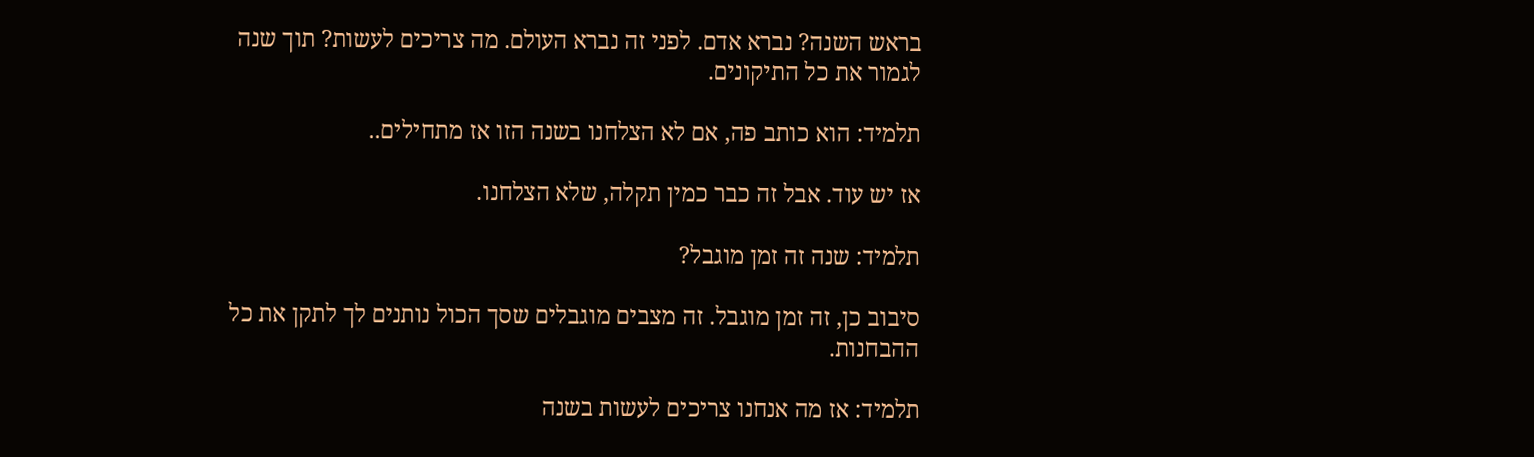בראש השנה? נברא אדם. לפני זה נברא העולם. מה צריכים לעשות? תוך שנה לגמור את כל התיקונים.

תלמיד: הוא כותב פה, אם לא הצלחנו בשנה הזו אז מתחילים..

אז יש עוד. אבל זה כבר כמין תקלה, שלא הצלחנו.

תלמיד: שנה זה זמן מוגבל?

סיבוב כן, זה זמן מוגבל. זה מצבים מוגבלים שסך הכול נותנים לך לתקן את כל ההבחנות.

תלמיד: אז מה אנחנו צריכים לעשות בשנה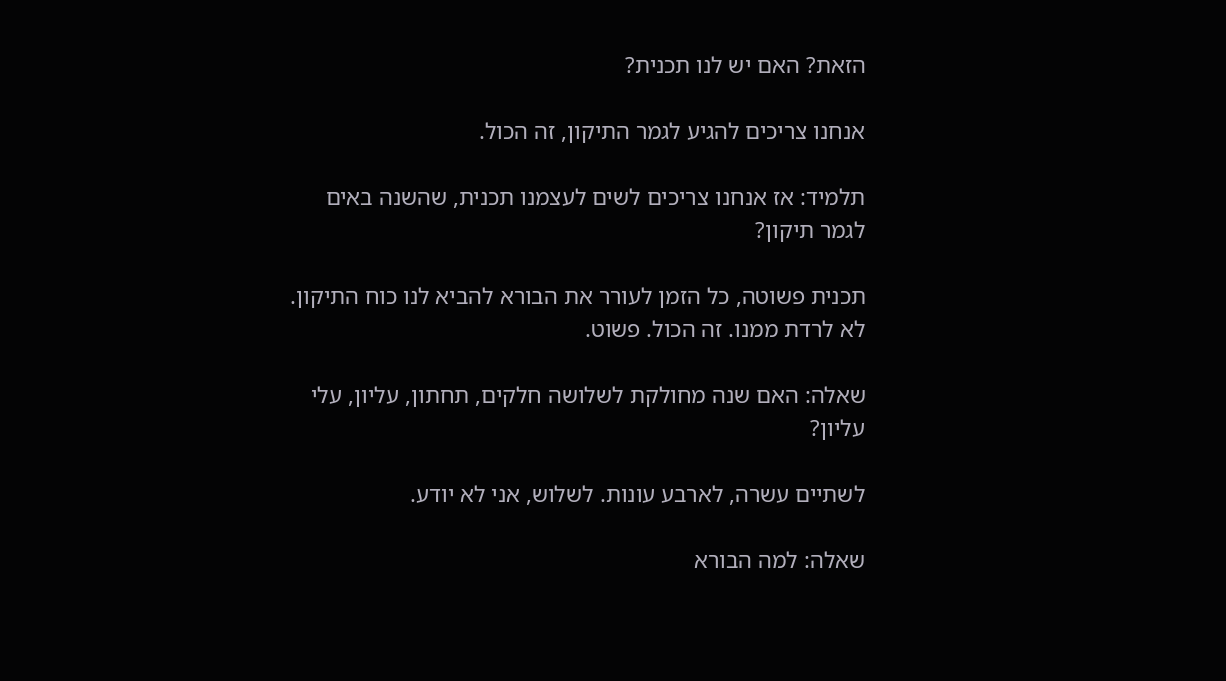הזאת? האם יש לנו תכנית?

אנחנו צריכים להגיע לגמר התיקון, זה הכול.

תלמיד: אז אנחנו צריכים לשים לעצמנו תכנית, שהשנה באים לגמר תיקון?

תכנית פשוטה, כל הזמן לעורר את הבורא להביא לנו כוח התיקון. לא לרדת ממנו. זה הכול. פשוט.

שאלה: האם שנה מחולקת לשלושה חלקים, תחתון, עליון, עלי עליון?

לשתיים עשרה, לארבע עונות. לשלוש, אני לא יודע.

שאלה: למה הבורא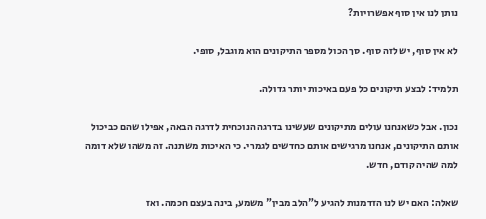נותן לנו אין סוף אפשרויות?

לא אין סוף, יש לזה סוף. סך הכול מספר התיקונים הוא מוגבל, סופי.

תלמיד: לבצע תיקונים כל פעם באיכות יותר גדולה.

נכון. אבל כשאנחנו עולים מתיקונים שעשינו בדרגה הנוכחית לדרגה הבאה, אפילו שהם כביכול אותם התיקונים, אנחנו מרגישים אותם כחדשים לגמרי. כי האיכות משתנה. זה משהו שלא דומה למה שהיה קודם, חדש.

שאלה: האם יש לנו הזדמנות להגיע ל"הלב מבין" משמע, בינה בעצם חכמה. ואז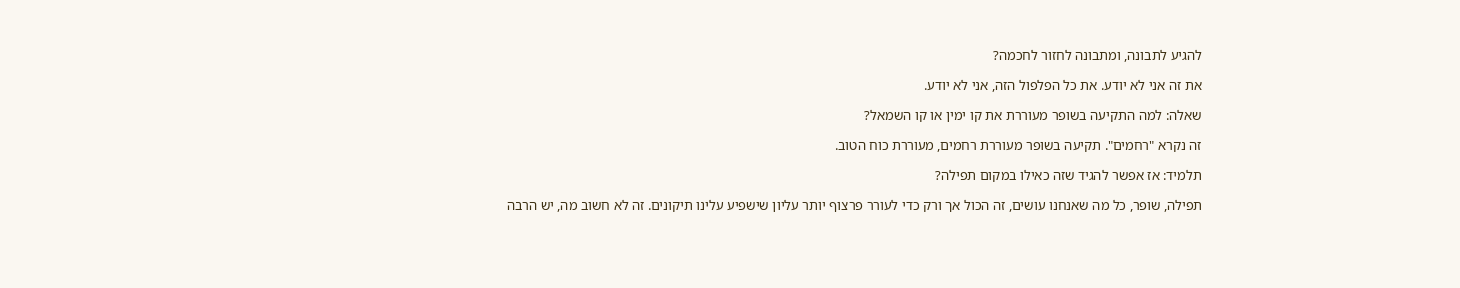להגיע לתבונה, ומתבונה לחזור לחכמה?

את זה אני לא יודע. את כל הפלפול הזה, אני לא יודע.

שאלה: למה התקיעה בשופר מעוררת את קו ימין או קו השמאל?

זה נקרא "רחמים". תקיעה בשופר מעוררת רחמים, מעוררת כוח הטוב.

תלמיד: אז אפשר להגיד שזה כאילו במקום תפילה?

תפילה, שופר, כל מה שאנחנו עושים, זה הכול אך ורק כדי לעורר פרצוף יותר עליון שישפיע עלינו תיקונים. זה לא חשוב מה, יש הרבה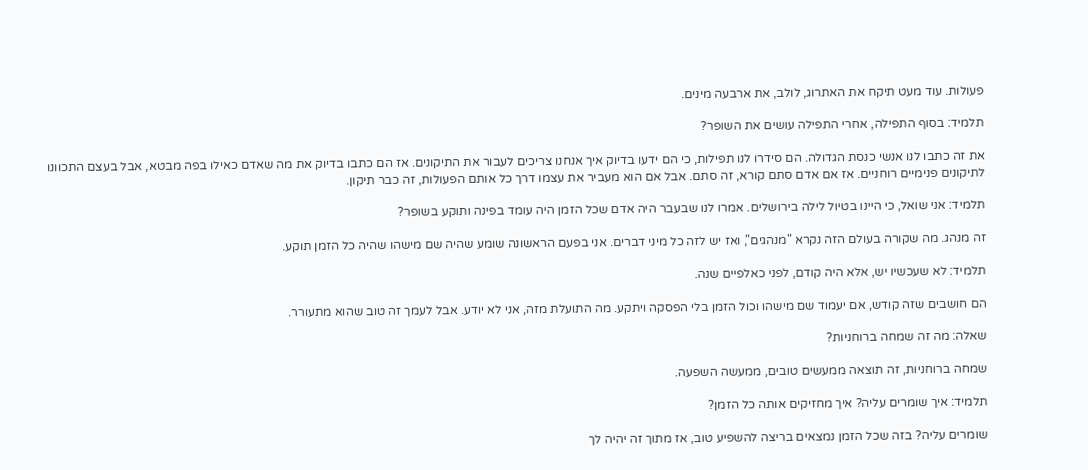פעולות. עוד מעט תיקח את האתרוג, לולב, את ארבעה מינים.

תלמיד: בסוף התפילה, אחרי התפילה עושים את השופר?

את זה כתבו לנו אנשי כנסת הגדולה. הם סידרו לנו תפילות, כי הם ידעו בדיוק איך אנחנו צריכים לעבור את התיקונים. אז הם כתבו בדיוק את מה שאדם כאילו בפה מבטא, אבל בעצם התכוונו לתיקונים פנימיים רוחניים. אז אם אדם סתם קורא, זה סתם. אבל אם הוא מעביר את עצמו דרך כל אותם הפעולות, זה כבר תיקון.

תלמיד: אני שואל, כי היינו בטיול לילה בירושלים. אמרו לנו שבעבר היה אדם שכל הזמן היה עומד בפינה ותוקע בשופר?

זה מנהג. מה שקורה בעולם הזה נקרא "מנהגים", ואז יש לזה כל מיני דברים. אני בפעם הראשונה שומע שהיה שם מישהו שהיה כל הזמן תוקע.

תלמיד: לא שעכשיו יש, אלא היה קודם, לפני כאלפיים שנה.

הם חושבים שזה קודש, אם יעמוד שם מישהו וכול הזמן בלי הפסקה ויתקע. מה התועלת מזה, אני לא יודע. אבל לעמך זה טוב שהוא מתעורר.

שאלה: מה זה שמחה ברוחניות?

שמחה ברוחניות, זה תוצאה ממעשים טובים, ממעשה השפעה.

תלמיד: איך שומרים עליה? איך מחזיקים אותה כל הזמן?

שומרים עליה? בזה שכל הזמן נמצאים בריצה להשפיע טוב, אז מתוך זה יהיה לך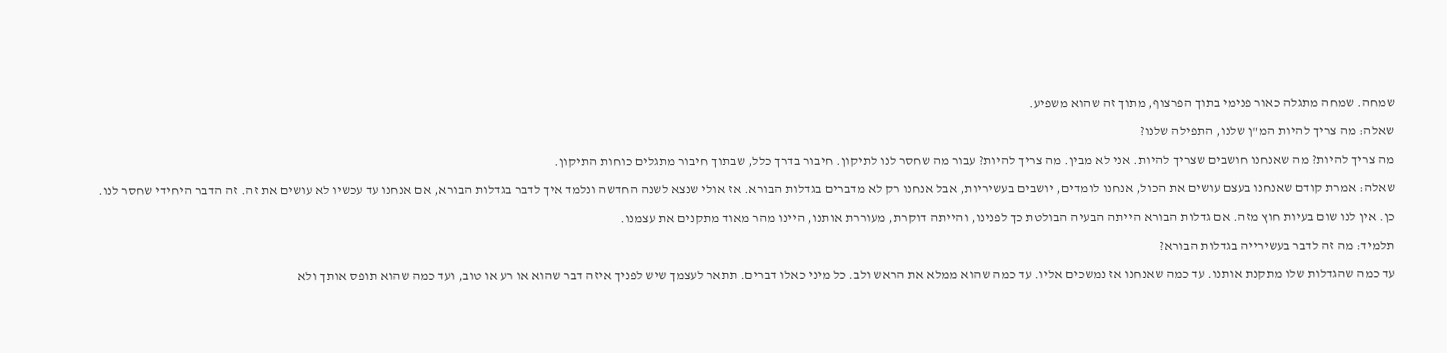שמחה. שמחה מתגלה כאור פנימי בתוך הפרצוף, מתוך זה שהוא משפיע.

שאלה: מה צריך להיות המ"ן שלנו, התפילה שלנו?

מה צריך להיות? מה שאנחנו חושבים שצריך להיות. אני לא מבין. מה צריך להיות? עבור מה שחסר לנו לתיקון. חיבור בדרך כלל, שבתוך חיבור מתגלים כוחות התיקון.

שאלה: אמרת קודם שאנחנו בעצם עושים את הכול, אנחנו לומדים, יושבים בעשיריות, אבל אנחנו רק לא מדברים בגדלות הבורא. אז אולי שנצא לשנה החדשה ונלמד איך לדבר בגדלות הבורא, אם אנחנו עד עכשיו לא עושים את זה. זה הדבר היחידי שחסר לנו.

כן. אין לנו שום בעיות חוץ מזה. אם גדלות הבורא הייתה הבעיה הבולטת כך לפנינו, והייתה דוקרת, מעוררת אותנו, היינו מהר מאוד מתקנים את עצמנו.

תלמיד: מה זה לדבר בעשירייה בגדלות הבורא?

עד כמה שהגדלות שלו מתקנת אותנו. עד כמה שאנחנו אז נמשכים אליו. עד כמה שהוא ממלא את הראש ולב. כל מיני כאלו דברים. תתאר לעצמך שיש לפניך איזה דבר שהוא או רע או טוב, ועד כמה שהוא תופס אותך ולא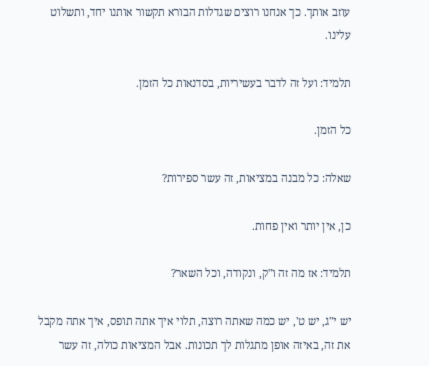עוזב אותך. כך אנחנו רוצים שגדלות הבורא תקשור אותנו יחד, ותשלוט עלינו.

תלמיד: ועל זה לדבר בעשיריות, בסדנאות כל הזמן.

כל הזמן.

שאלה: כל מבנה במציאות, זה עשר ספירות?

כן, אין יותר ואין פחות.

תלמיד: אז מה זה ו"ק, ונקודה, וכל השאר?

יש י"ג, יש ט', יש כמה שאתה רוצה, תלוי איך אתה תופס, איך אתה מקבל את זה, באיזה אופן מתגלות לך תכונות. אבל המציאות כולה, זה עשר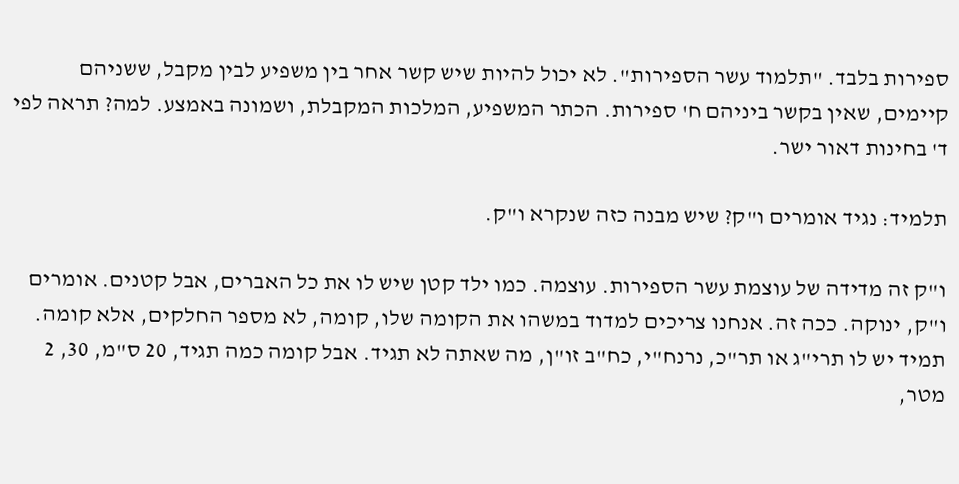ספירות בלבד. "תלמוד עשר הספירות". לא יכול להיות שיש קשר אחר בין משפיע לבין מקבל, ששניהם קיימים, שאין בקשר ביניהם ח' ספירות. הכתר המשפיע, המלכות המקבלת, ושמונה באמצע. למה? תראה לפי ד' בחינות דאור ישר.

תלמיד: נגיד אומרים ו"ק? שיש מבנה כזה שנקרא ו"ק.

ו"ק זה מדידה של עוצמת עשר הספירות. עוצמה. כמו ילד קטן שיש לו את כל האברים, אבל קטנים. אומרים ו"ק, ינוקה. ככה זה. אנחנו צריכים למדוד במשהו את הקומה שלו, קומה, לא מספר החלקים, אלא קומה. תמיד יש לו תרי"ג או תר"כ, נרנח"י, כח"ב זו"ן, מה שאתה לא תגיד. אבל קומה כמה תגיד, 20 ס"מ, 30, 2 מטר,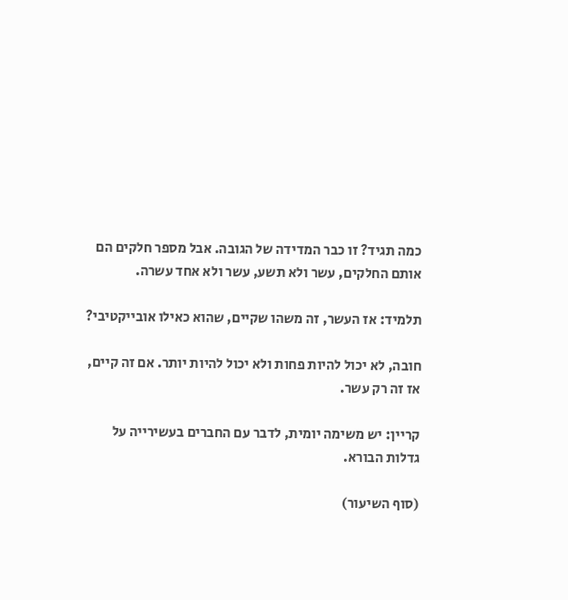כמה תגיד? זו כבר המדידה של הגובה. אבל מספר חלקים הם אותם החלקים, עשר ולא תשע, עשר ולא אחד עשרה.

תלמיד: אז העשר, זה משהו שקיים, שהוא כאילו אובייקטיבי?

חובה, לא יכול להיות פחות ולא יכול להיות יותר. אם זה קיים, אז זה רק עשר.

קריין: יש משימה יומית, לדבר עם החברים בעשירייה על גדלות הבורא.

(סוף השיעור)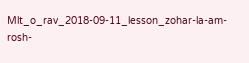Mlt_o_rav_2018-09-11_lesson_zohar-la-am-rosh-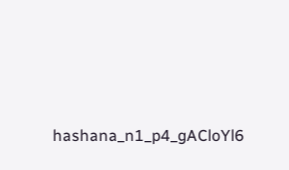hashana_n1_p4_gACloYl6